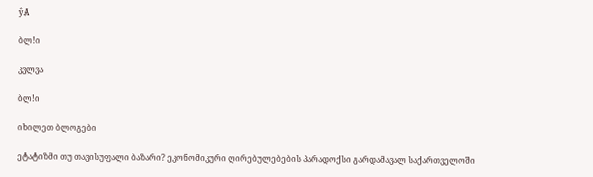ŷȺ

ბლǃი

კვლვა

ბლǃი

იხილეთ ბლოგები

ეტატიზმი თუ თავისუფალი ბაზარი? ეკონომიკური ღირებულებების პარადოქსი გარდამავალ საქართველოში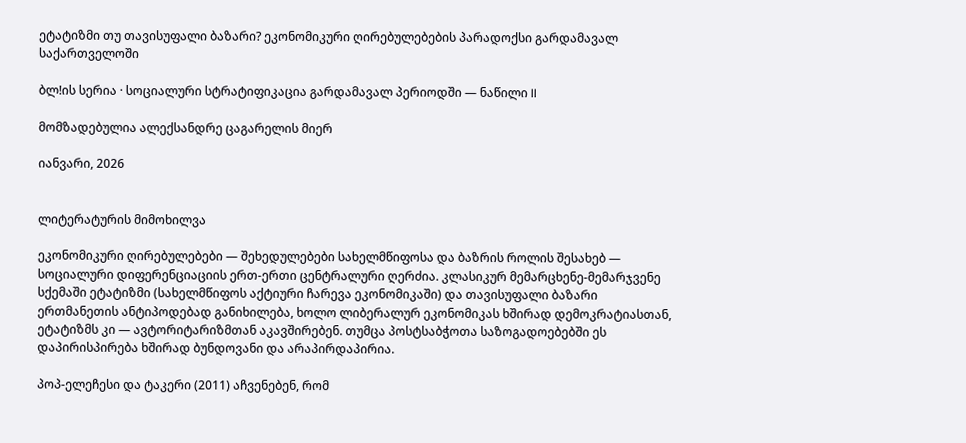ეტატიზმი თუ თავისუფალი ბაზარი? ეკონომიკური ღირებულებების პარადოქსი გარდამავალ საქართველოში

ბლǃის სერია · სოციალური სტრატიფიკაცია გარდამავალ პერიოდში — ნაწილი II

მომზადებულია ალექსანდრე ცაგარელის მიერ

იანვარი, 2026


ლიტერატურის მიმოხილვა

ეკონომიკური ღირებულებები — შეხედულებები სახელმწიფოსა და ბაზრის როლის შესახებ — სოციალური დიფერენციაციის ერთ-ერთი ცენტრალური ღერძია. კლასიკურ მემარცხენე-მემარჯვენე სქემაში ეტატიზმი (სახელმწიფოს აქტიური ჩარევა ეკონომიკაში) და თავისუფალი ბაზარი ერთმანეთის ანტიპოდებად განიხილება, ხოლო ლიბერალურ ეკონომიკას ხშირად დემოკრატიასთან, ეტატიზმს კი — ავტორიტარიზმთან აკავშირებენ. თუმცა პოსტსაბჭოთა საზოგადოებებში ეს დაპირისპირება ხშირად ბუნდოვანი და არაპირდაპირია.

პოპ-ელეჩესი და ტაკერი (2011) აჩვენებენ, რომ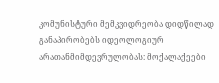კომუნისტური მემკვიდრეობა დიდწილად განაპირობებს იდეოლოგიურ არათანმიმდევრულობას: მოქალაქეები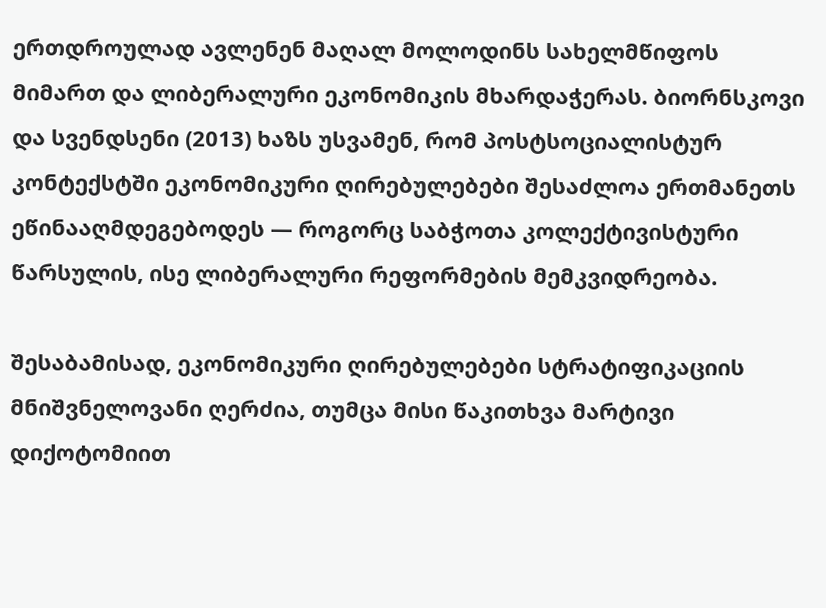ერთდროულად ავლენენ მაღალ მოლოდინს სახელმწიფოს მიმართ და ლიბერალური ეკონომიკის მხარდაჭერას. ბიორნსკოვი და სვენდსენი (2013) ხაზს უსვამენ, რომ პოსტსოციალისტურ კონტექსტში ეკონომიკური ღირებულებები შესაძლოა ერთმანეთს ეწინააღმდეგებოდეს — როგორც საბჭოთა კოლექტივისტური წარსულის, ისე ლიბერალური რეფორმების მემკვიდრეობა.

შესაბამისად, ეკონომიკური ღირებულებები სტრატიფიკაციის მნიშვნელოვანი ღერძია, თუმცა მისი წაკითხვა მარტივი დიქოტომიით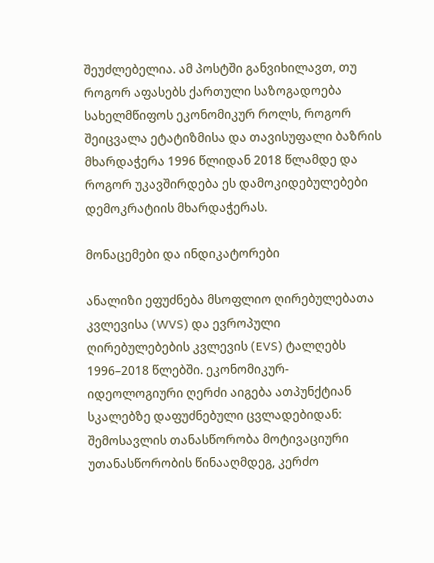შეუძლებელია. ამ პოსტში განვიხილავთ, თუ როგორ აფასებს ქართული საზოგადოება სახელმწიფოს ეკონომიკურ როლს, როგორ შეიცვალა ეტატიზმისა და თავისუფალი ბაზრის მხარდაჭერა 1996 წლიდან 2018 წლამდე და როგორ უკავშირდება ეს დამოკიდებულებები დემოკრატიის მხარდაჭერას.

მონაცემები და ინდიკატორები

ანალიზი ეფუძნება მსოფლიო ღირებულებათა კვლევისა (WVS) და ევროპული ღირებულებების კვლევის (EVS) ტალღებს 1996–2018 წლებში. ეკონომიკურ-იდეოლოგიური ღერძი აიგება ათპუნქტიან სკალებზე დაფუძნებული ცვლადებიდან: შემოსავლის თანასწორობა მოტივაციური უთანასწორობის წინააღმდეგ, კერძო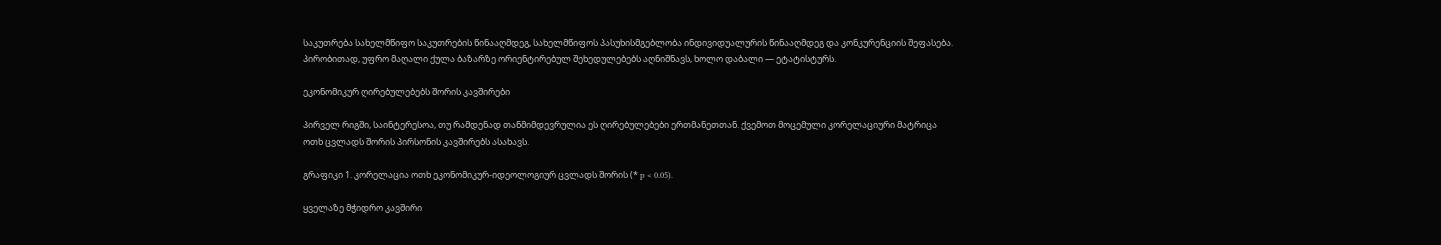საკუთრება სახელმწიფო საკუთრების წინააღმდეგ, სახელმწიფოს პასუხისმგებლობა ინდივიდუალურის წინააღმდეგ და კონკურენციის შეფასება. პირობითად, უფრო მაღალი ქულა ბაზარზე ორიენტირებულ შეხედულებებს აღნიშნავს, ხოლო დაბალი — ეტატისტურს.

ეკონომიკურ ღირებულებებს შორის კავშირები

პირველ რიგში, საინტერესოა, თუ რამდენად თანმიმდევრულია ეს ღირებულებები ერთმანეთთან. ქვემოთ მოცემული კორელაციური მატრიცა ოთხ ცვლადს შორის პირსონის კავშირებს ასახავს.

გრაფიკი 1. კორელაცია ოთხ ეკონომიკურ-იდეოლოგიურ ცვლადს შორის (* p < 0.05).

ყველაზე მჭიდრო კავშირი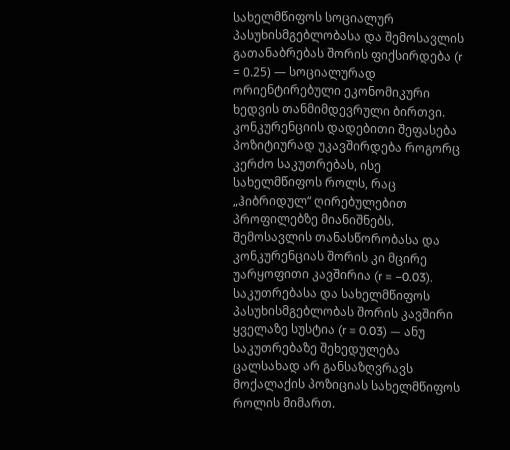სახელმწიფოს სოციალურ პასუხისმგებლობასა და შემოსავლის გათანაბრებას შორის ფიქსირდება (r = 0.25) — სოციალურად ორიენტირებული ეკონომიკური ხედვის თანმიმდევრული ბირთვი. კონკურენციის დადებითი შეფასება პოზიტიურად უკავშირდება როგორც კერძო საკუთრებას, ისე სახელმწიფოს როლს, რაც „ჰიბრიდულ“ ღირებულებით პროფილებზე მიანიშნებს. შემოსავლის თანასწორობასა და კონკურენციას შორის კი მცირე უარყოფითი კავშირია (r = −0.03). საკუთრებასა და სახელმწიფოს პასუხისმგებლობას შორის კავშირი ყველაზე სუსტია (r = 0.03) — ანუ საკუთრებაზე შეხედულება ცალსახად არ განსაზღვრავს მოქალაქის პოზიციას სახელმწიფოს როლის მიმართ.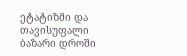ეტატიზმი და თავისუფალი ბაზარი დროში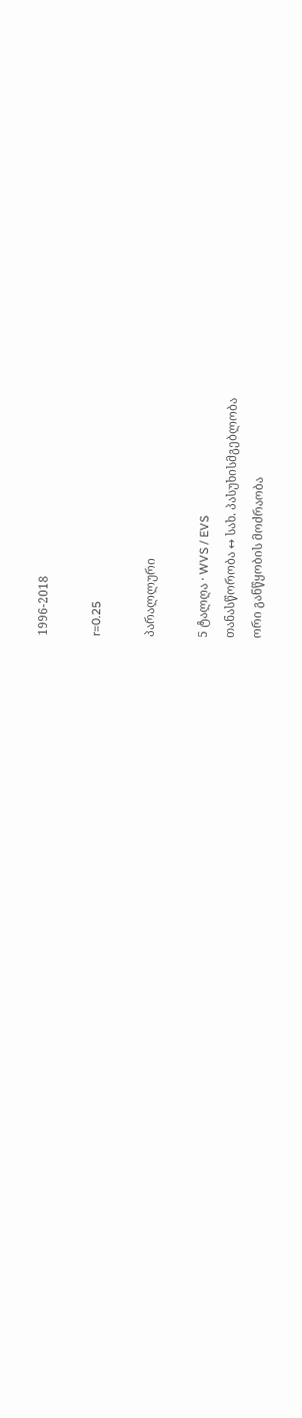1996-2018

r=0.25

პარალლური

5 ტალღა · WVS / EVS
თანასწორობა ↔ სახ. პასუხისმგებლობა
ორი განწყობის მოძრაობა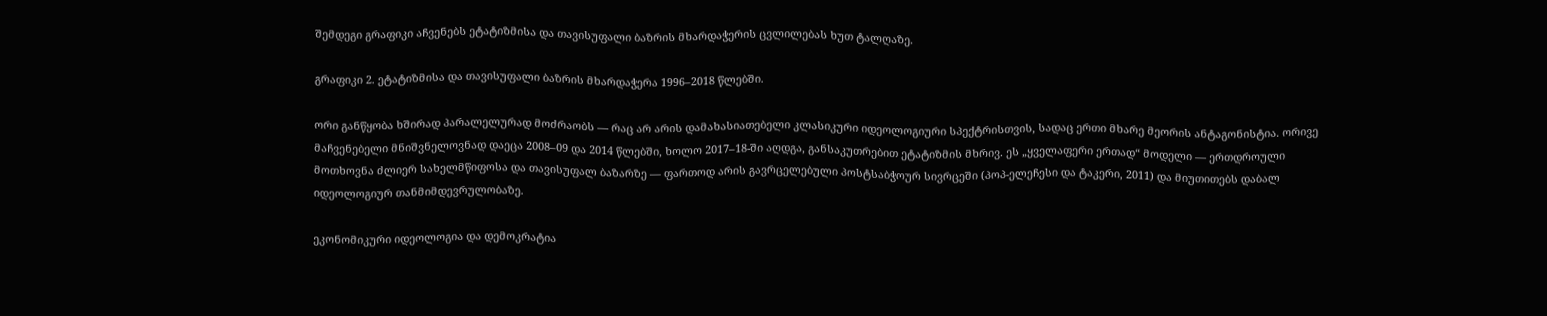შემდეგი გრაფიკი აჩვენებს ეტატიზმისა და თავისუფალი ბაზრის მხარდაჭერის ცვლილებას ხუთ ტალღაზე.

გრაფიკი 2. ეტატიზმისა და თავისუფალი ბაზრის მხარდაჭერა 1996–2018 წლებში.

ორი განწყობა ხშირად პარალელურად მოძრაობს — რაც არ არის დამახასიათებელი კლასიკური იდეოლოგიური სპექტრისთვის, სადაც ერთი მხარე მეორის ანტაგონისტია. ორივე მაჩვენებელი მნიშვნელოვნად დაეცა 2008–09 და 2014 წლებში, ხოლო 2017–18-ში აღდგა, განსაკუთრებით ეტატიზმის მხრივ. ეს „ყველაფერი ერთად“ მოდელი — ერთდროული მოთხოვნა ძლიერ სახელმწიფოსა და თავისუფალ ბაზარზე — ფართოდ არის გავრცელებული პოსტსაბჭოურ სივრცეში (პოპ-ელეჩესი და ტაკერი, 2011) და მიუთითებს დაბალ იდეოლოგიურ თანმიმდევრულობაზე.

ეკონომიკური იდეოლოგია და დემოკრატია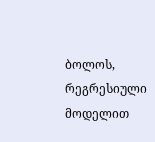ბოლოს, რეგრესიული მოდელით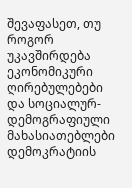შევაფასეთ, თუ როგორ უკავშირდება ეკონომიკური ღირებულებები და სოციალურ-დემოგრაფიული მახასიათებლები დემოკრატიის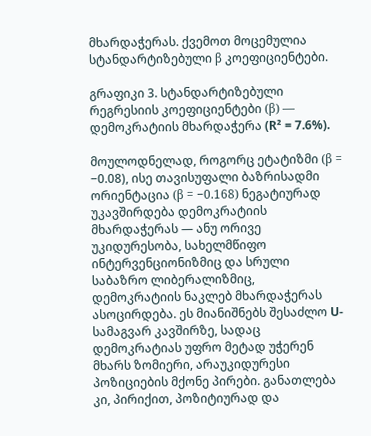მხარდაჭერას. ქვემოთ მოცემულია სტანდარტიზებული β კოეფიციენტები.

გრაფიკი 3. სტანდარტიზებული რეგრესიის კოეფიციენტები (β) — დემოკრატიის მხარდაჭერა (R² = 7.6%).

მოულოდნელად, როგორც ეტატიზმი (β = −0.08), ისე თავისუფალი ბაზრისადმი ორიენტაცია (β = −0.168) ნეგატიურად უკავშირდება დემოკრატიის მხარდაჭერას — ანუ ორივე უკიდურესობა, სახელმწიფო ინტერვენციონიზმიც და სრული საბაზრო ლიბერალიზმიც, დემოკრატიის ნაკლებ მხარდაჭერას ასოცირდება. ეს მიანიშნებს შესაძლო U-სამაგვარ კავშირზე, სადაც დემოკრატიას უფრო მეტად უჭერენ მხარს ზომიერი, არაუკიდურესი პოზიციების მქონე პირები. განათლება კი, პირიქით, პოზიტიურად და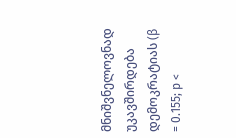მნიშვნელოვნად უკავშირდება დემოკრატიას (β = 0.155; p <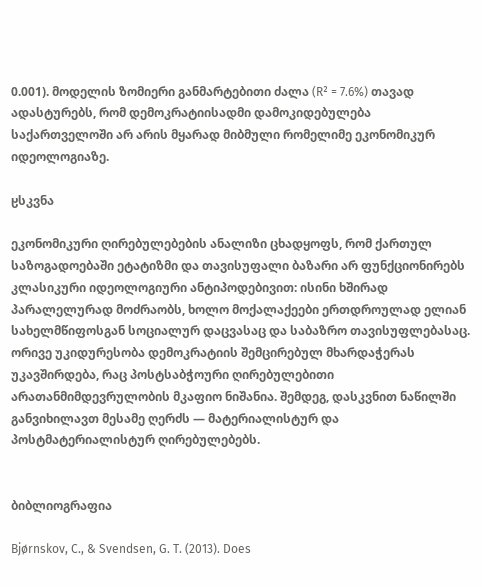0.001). მოდელის ზომიერი განმარტებითი ძალა (R² = 7.6%) თავად ადასტურებს, რომ დემოკრატიისადმი დამოკიდებულება საქართველოში არ არის მყარად მიბმული რომელიმე ეკონომიკურ იდეოლოგიაზე.

ჸსკვნა

ეკონომიკური ღირებულებების ანალიზი ცხადყოფს, რომ ქართულ საზოგადოებაში ეტატიზმი და თავისუფალი ბაზარი არ ფუნქციონირებს კლასიკური იდეოლოგიური ანტიპოდებივით: ისინი ხშირად პარალელურად მოძრაობს, ხოლო მოქალაქეები ერთდროულად ელიან სახელმწიფოსგან სოციალურ დაცვასაც და საბაზრო თავისუფლებასაც. ორივე უკიდურესობა დემოკრატიის შემცირებულ მხარდაჭერას უკავშირდება, რაც პოსტსაბჭოური ღირებულებითი არათანმიმდევრულობის მკაფიო ნიშანია. შემდეგ, დასკვნით ნაწილში განვიხილავთ მესამე ღერძს — მატერიალისტურ და პოსტმატერიალისტურ ღირებულებებს.


ბიბლიოგრაფია

Bjørnskov, C., & Svendsen, G. T. (2013). Does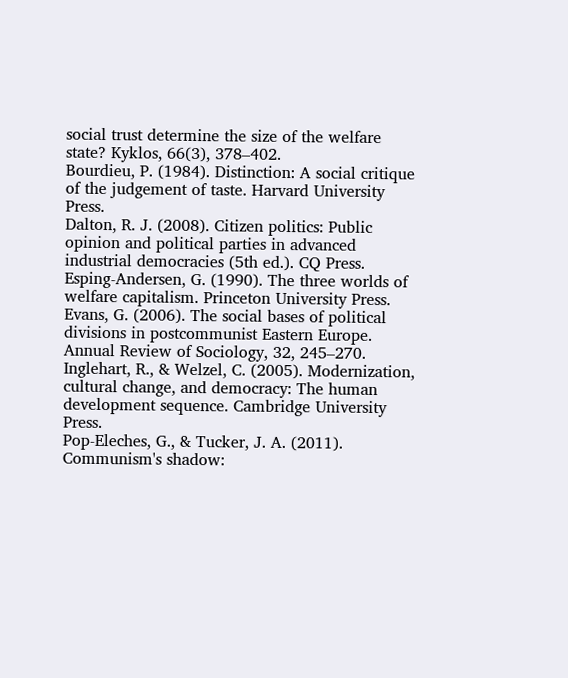social trust determine the size of the welfare state? Kyklos, 66(3), 378–402.
Bourdieu, P. (1984). Distinction: A social critique of the judgement of taste. Harvard University Press.
Dalton, R. J. (2008). Citizen politics: Public opinion and political parties in advanced industrial democracies (5th ed.). CQ Press.
Esping-Andersen, G. (1990). The three worlds of welfare capitalism. Princeton University Press.
Evans, G. (2006). The social bases of political divisions in postcommunist Eastern Europe. Annual Review of Sociology, 32, 245–270.
Inglehart, R., & Welzel, C. (2005). Modernization, cultural change, and democracy: The human development sequence. Cambridge University Press.
Pop-Eleches, G., & Tucker, J. A. (2011). Communism's shadow: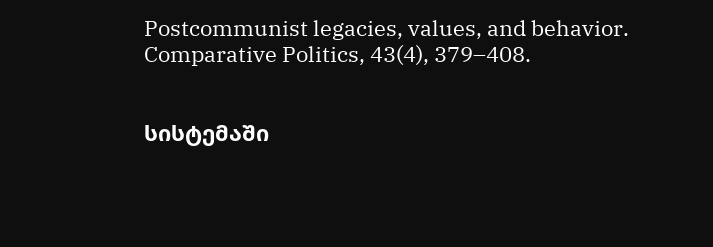Postcommunist legacies, values, and behavior. Comparative Politics, 43(4), 379–408.


სისტემაში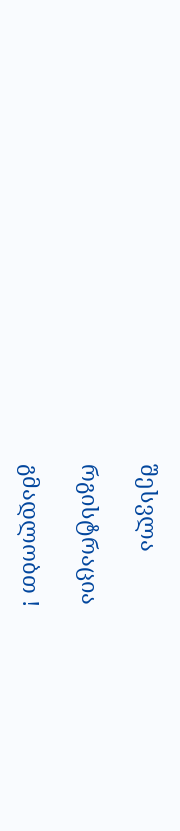შესვლა

რგისტრაცია

გმადლობთ !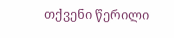თქვენი წერილი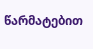წარმატებით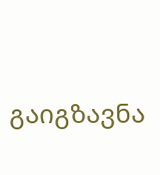გაიგზავნა